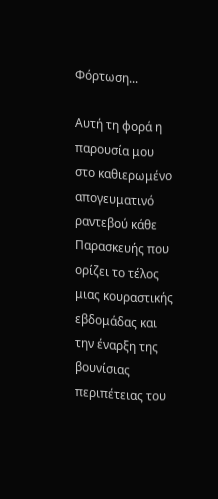Φόρτωση...

Αυτή τη φορά η παρουσία μου στο καθιερωμένο απογευματινό ραντεβού κάθε Παρασκευής που ορίζει το τέλος μιας κουραστικής εβδομάδας και την έναρξη της βουνίσιας περιπέτειας του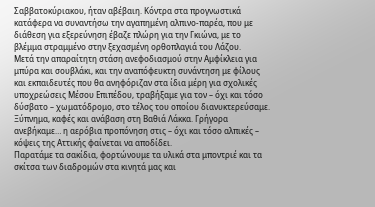Σαββατοκύριακου, ήταν αβέβαιη. Κόντρα στα προγνωστικά κατάφερα να συναντήσω την αγαπημένη αλπινο-παρέα, που με διάθεση για εξερεύνηση έβαζε πλώρη για την Γκιώνα, με το βλέμμα στραμμένο στην ξεχασμένη ορθοπλαγιά του Λάζου.
Μετά την απαραίτητη στάση ανεφοδιασμού στην Αμφίκλεια για μπύρα και σουβλάκι, και την αναπόφευκτη συνάντηση με φίλους και εκπαιδευτές που θα ανηφόριζαν στα ίδια μέρη για σχολικές υποχρεώσεις Μέσου Επιπέδου, τραβήξαμε για τον – όχι και τόσο δύσβατο – χωματόδρομο, στο τέλος του οποίου διανυκτερεύσαμε. Ξύπνημα, καφές και ανάβαση στη Βαθιά Λάκκα. Γρήγορα ανεβήκαμε… η αερόβια προπόνηση στις – όχι και τόσο αλπικές – κόψεις της Αττικής φαίνεται να αποδίδει.
Παρατάμε τα σακίδια, φορτώνουμε τα υλικά στα μποντριέ και τα σκίτσα των διαδρομών στα κινητά μας και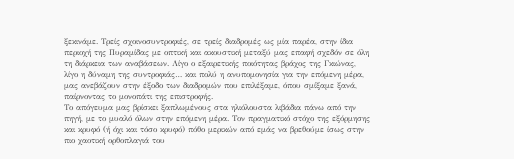ξεκινάμε. Τρείς σχοινοσυντροφιές, σε τρείς διαδρομές ως μία παρέα, στην ίδια περιοχή της Πυραμίδας με οπτική και ακουστική μεταξύ μας επαφή σχεδόν σε όλη τη διάρκεια των αναβάσεων. Λίγο ο εξαιρετικής ποιότητας βράχος της Γκιώνας, λίγο η δύναμη της συντροφιάς… και πολύ η ανυπομονησία για την επόμενη μέρα, μας ανεβάζουν στην έξοδο των διαδρομών που επιλέξαμε, όπου σμίξαμε ξανά, παίρνοντας το μονοπάτι της επιστροφής.
Το απόγευμα μας βρίσκει ξαπλωμένους στα ηλιόλουστα λιβάδια πάνω από την πηγή, με το μυαλό όλων στην επόμενη μέρα. Τον πραγματικό στόχο της εξόρμησης και κρυφό (ή όχι και τόσο κρυφό) πόθο μερικών από εμάς να βρεθούμε ίσως στην πιο χαοτική ορθοπλαγιά του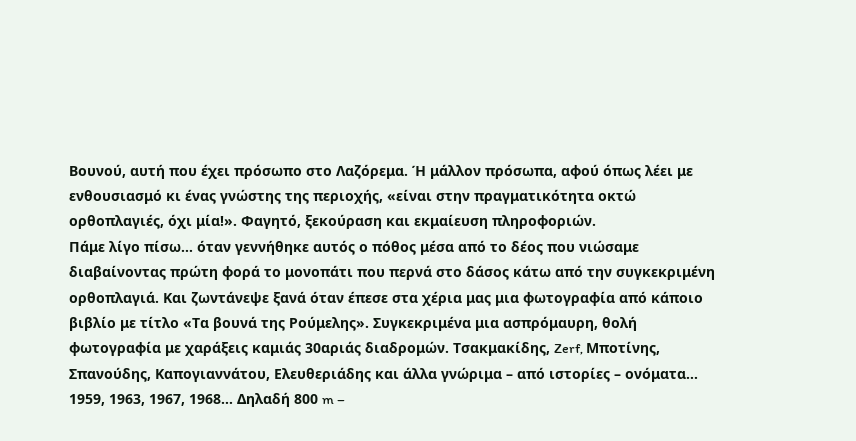Βουνού, αυτή που έχει πρόσωπο στο Λαζόρεμα. Ή μάλλον πρόσωπα, αφού όπως λέει με ενθουσιασμό κι ένας γνώστης της περιοχής, «είναι στην πραγματικότητα οκτώ ορθοπλαγιές, όχι μία!». Φαγητό, ξεκούραση και εκμαίευση πληροφοριών.
Πάμε λίγο πίσω… όταν γεννήθηκε αυτός ο πόθος μέσα από το δέος που νιώσαμε διαβαίνοντας πρώτη φορά το μονοπάτι που περνά στο δάσος κάτω από την συγκεκριμένη ορθοπλαγιά. Και ζωντάνεψε ξανά όταν έπεσε στα χέρια μας μια φωτογραφία από κάποιο βιβλίο με τίτλο «Τα βουνά της Ρούμελης». Συγκεκριμένα μια ασπρόμαυρη, θολή φωτογραφία με χαράξεις καμιάς 30αριάς διαδρομών. Τσακμακίδης, Zerf, Μποτίνης, Σπανούδης, Καπογιαννάτου, Ελευθεριάδης και άλλα γνώριμα – από ιστορίες – ονόματα… 1959, 1963, 1967, 1968… Δηλαδή 800 m –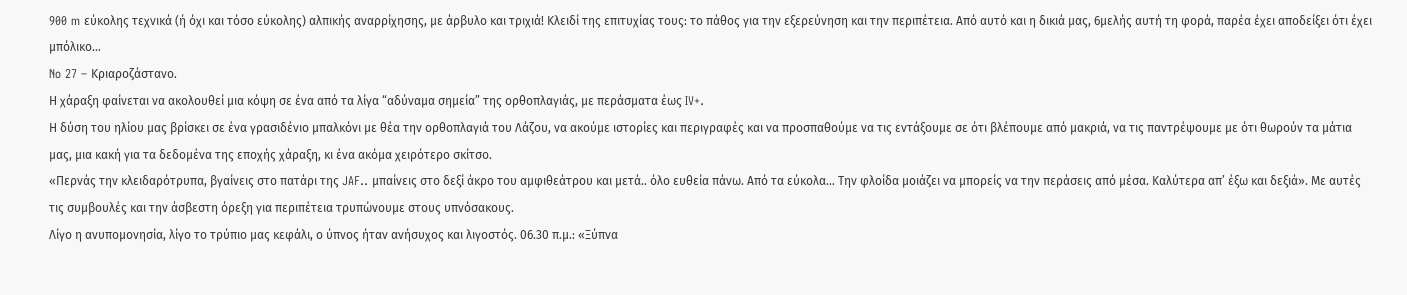900 m εύκολης τεχνικά (ή όχι και τόσο εύκολης) αλπικής αναρρίχησης, με άρβυλο και τριχιά! Κλειδί της επιτυχίας τους: το πάθος για την εξερεύνηση και την περιπέτεια. Από αυτό και η δικιά μας, 6μελής αυτή τη φορά, παρέα έχει αποδείξει ότι έχει μπόλικο…
No 27 – Κριαροζάστανο.
Η χάραξη φαίνεται να ακολουθεί μια κόψη σε ένα από τα λίγα “αδύναμα σημεία” της ορθοπλαγιάς, με περάσματα έως IV+.
Η δύση του ηλίου μας βρίσκει σε ένα γρασιδένιο μπαλκόνι με θέα την ορθοπλαγιά του Λάζου, να ακούμε ιστορίες και περιγραφές και να προσπαθούμε να τις εντάξουμε σε ότι βλέπουμε από μακριά, να τις παντρέψουμε με ότι θωρούν τα μάτια μας, μια κακή για τα δεδομένα της εποχής χάραξη, κι ένα ακόμα χειρότερο σκίτσο.
«Περνάς την κλειδαρότρυπα, βγαίνεις στο πατάρι της JAF.. μπαίνεις στο δεξί άκρο του αμφιθεάτρου και μετά.. όλο ευθεία πάνω. Από τα εύκολα… Την φλοίδα μοιάζει να μπορείς να την περάσεις από μέσα. Καλύτερα απ’ έξω και δεξιά». Με αυτές τις συμβουλές και την άσβεστη όρεξη για περιπέτεια τρυπώνουμε στους υπνόσακους.
Λίγο η ανυπομονησία, λίγο το τρύπιο μας κεφάλι, ο ύπνος ήταν ανήσυχος και λιγοστός. 06.30 π.μ.: «Ξύπνα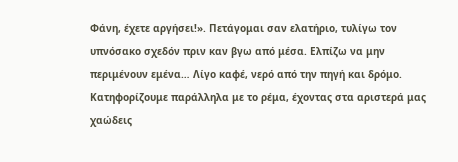Φάνη, έχετε αργήσει!». Πετάγομαι σαν ελατήριο, τυλίγω τον υπνόσακο σχεδόν πριν καν βγω από μέσα. Ελπίζω να μην περιμένουν εμένα… Λίγο καφέ, νερό από την πηγή και δρόμο.
Κατηφορίζουμε παράλληλα με το ρέμα, έχοντας στα αριστερά μας χαώδεις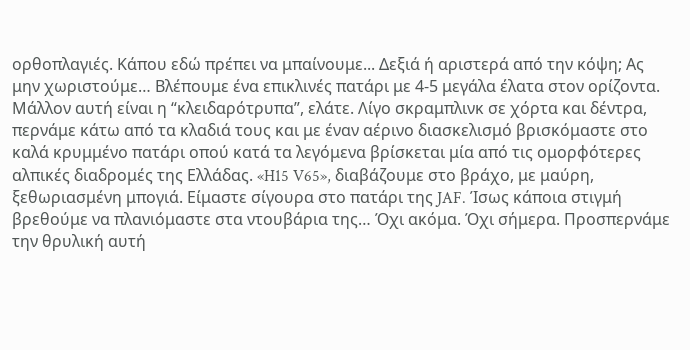ορθοπλαγιές. Κάπου εδώ πρέπει να μπαίνουμε... Δεξιά ή αριστερά από την κόψη; Ας μην χωριστούμε… Βλέπουμε ένα επικλινές πατάρι με 4-5 μεγάλα έλατα στον ορίζοντα. Μάλλον αυτή είναι η “κλειδαρότρυπα”, ελάτε. Λίγο σκραμπλινκ σε χόρτα και δέντρα, περνάμε κάτω από τα κλαδιά τους και με έναν αέρινο διασκελισμό βρισκόμαστε στο καλά κρυμμένο πατάρι οπού κατά τα λεγόμενα βρίσκεται μία από τις ομορφότερες αλπικές διαδρομές της Ελλάδας. «H15 V65», διαβάζουμε στο βράχο, με μαύρη, ξεθωριασμένη μπογιά. Είμαστε σίγουρα στο πατάρι της JAF. Ίσως κάποια στιγμή βρεθούμε να πλανιόμαστε στα ντουβάρια της… Όχι ακόμα. Όχι σήμερα. Προσπερνάμε την θρυλική αυτή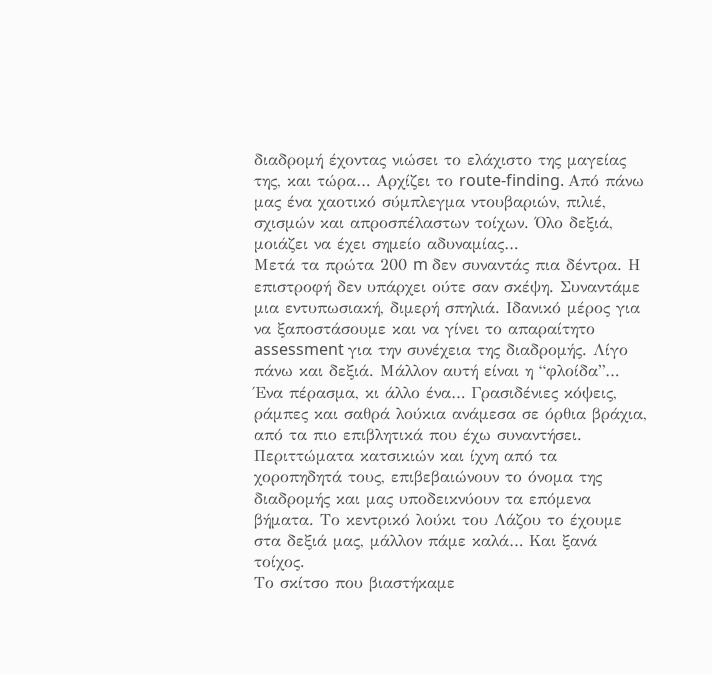διαδρομή έχοντας νιώσει το ελάχιστο της μαγείας της, και τώρα… Αρχίζει το route-finding. Από πάνω μας ένα χαοτικό σύμπλεγμα ντουβαριών, πιλιέ, σχισμών και απροσπέλαστων τοίχων. Όλο δεξιά, μοιάζει να έχει σημείο αδυναμίας…
Μετά τα πρώτα 200 m δεν συναντάς πια δέντρα. Η επιστροφή δεν υπάρχει ούτε σαν σκέψη. Συναντάμε μια εντυπωσιακή, διμερή σπηλιά. Ιδανικό μέρος για να ξαποστάσουμε και να γίνει το απαραίτητο assessment για την συνέχεια της διαδρομής. Λίγο πάνω και δεξιά. Μάλλον αυτή είναι η “φλοίδα”… Ένα πέρασμα, κι άλλο ένα… Γρασιδένιες κόψεις, ράμπες και σαθρά λούκια ανάμεσα σε όρθια βράχια, από τα πιο επιβλητικά που έχω συναντήσει. Περιττώματα κατσικιών και ίχνη από τα χοροπηδητά τους, επιβεβαιώνουν το όνομα της διαδρομής και μας υποδεικνύουν τα επόμενα βήματα. Το κεντρικό λούκι του Λάζου το έχουμε στα δεξιά μας, μάλλον πάμε καλά… Και ξανά τοίχος.
Το σκίτσο που βιαστήκαμε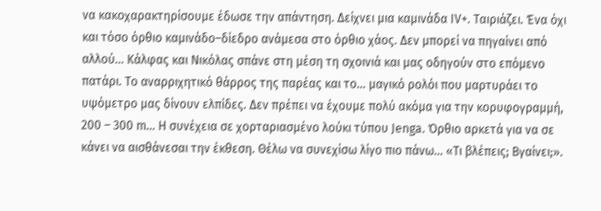να κακοχαρακτηρίσουμε έδωσε την απάντηση. Δείχνει μια καμινάδα IV+. Ταιριάζει. Ένα όχι και τόσο όρθιο καμινάδο–δίεδρο ανάμεσα στο όρθιο χάος. Δεν μπορεί να πηγαίνει από αλλού… Κάλφας και Νικόλας σπάνε στη μέση τη σχοινιά και μας οδηγούν στο επόμενο πατάρι. Το αναρριχητικό θάρρος της παρέας και το… μαγικό ρολόι που μαρτυράει το υψόμετρο μας δίνουν ελπίδες. Δεν πρέπει να έχουμε πολύ ακόμα για την κορυφογραμμή, 200 – 300 m… Η συνέχεια σε χορταριασμένο λούκι τύπου Jenga. Όρθιο αρκετά για να σε κάνει να αισθάνεσαι την έκθεση. Θέλω να συνεχίσω λίγο πιο πάνω… «Τι βλέπεις; Βγαίνει;».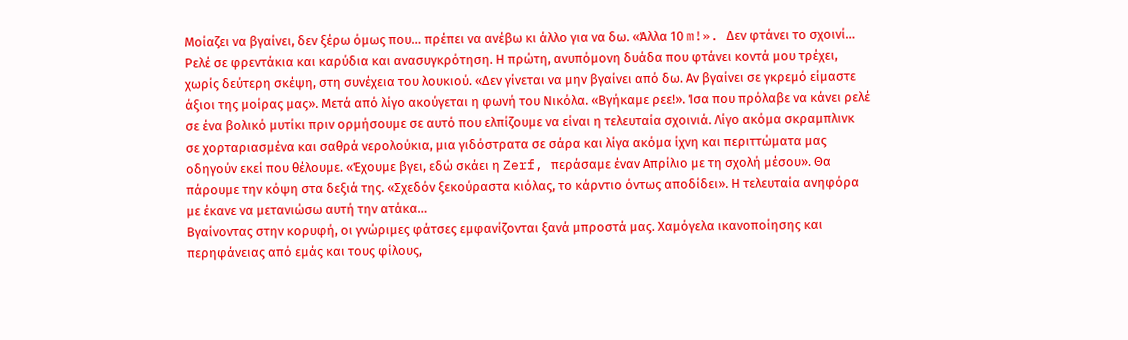Μοίαζει να βγαίνει, δεν ξέρω όμως που… πρέπει να ανέβω κι άλλο για να δω. «Άλλα 10 m!». Δεν φτάνει το σχοινί…
Ρελέ σε φρεντάκια και καρύδια και ανασυγκρότηση. Η πρώτη, ανυπόμονη δυάδα που φτάνει κοντά μου τρέχει, χωρίς δεύτερη σκέψη, στη συνέχεια του λουκιού. «Δεν γίνεται να μην βγαίνει από δω. Αν βγαίνει σε γκρεμό είμαστε άξιοι της μοίρας μας». Μετά από λίγο ακούγεται η φωνή του Νικόλα. «Βγήκαμε ρεε!». Ίσα που πρόλαβε να κάνει ρελέ σε ένα βολικό μυτίκι πριν ορμήσουμε σε αυτό που ελπίζουμε να είναι η τελευταία σχοινιά. Λίγο ακόμα σκραμπλινκ σε χορταριασμένα και σαθρά νερολούκια, μια γιδόστρατα σε σάρα και λίγα ακόμα ίχνη και περιττώματα μας οδηγούν εκεί που θέλουμε. «Έχουμε βγει, εδώ σκάει η Zerf, περάσαμε έναν Απρίλιο με τη σχολή μέσου». Θα πάρουμε την κόψη στα δεξιά της. «Σχεδόν ξεκούραστα κιόλας, το κάρντιο όντως αποδίδει». Η τελευταία ανηφόρα με έκανε να μετανιώσω αυτή την ατάκα…
Βγαίνοντας στην κορυφή, οι γνώριμες φάτσες εμφανίζονται ξανά μπροστά μας. Χαμόγελα ικανοποίησης και περηφάνειας από εμάς και τους φίλους,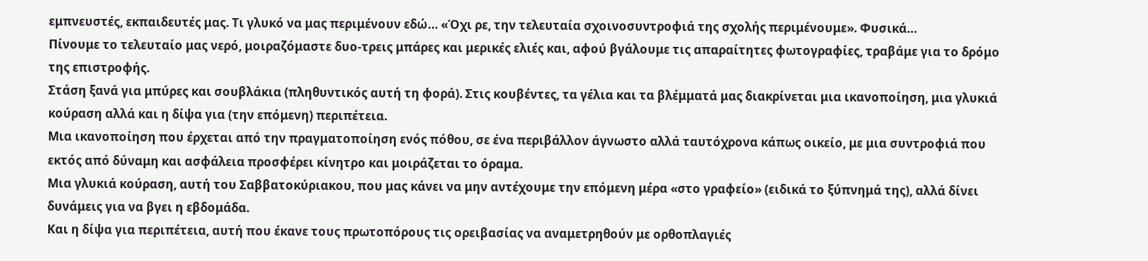εμπνευστές, εκπαιδευτές μας. Τι γλυκό να μας περιμένουν εδώ… «Όχι ρε, την τελευταία σχοινοσυντροφιά της σχολής περιμένουμε». Φυσικά…
Πίνουμε το τελευταίο μας νερό, μοιραζόμαστε δυο-τρεις μπάρες και μερικές ελιές και, αφού βγάλουμε τις απαραίτητες φωτογραφίες, τραβάμε για το δρόμο της επιστροφής.
Στάση ξανά για μπύρες και σουβλάκια (πληθυντικός αυτή τη φορά). Στις κουβέντες, τα γέλια και τα βλέμματά μας διακρίνεται μια ικανοποίηση, μια γλυκιά κούραση αλλά και η δίψα για (την επόμενη) περιπέτεια.
Μια ικανοποίηση που έρχεται από την πραγματοποίηση ενός πόθου, σε ένα περιβάλλον άγνωστο αλλά ταυτόχρονα κάπως οικείο, με μια συντροφιά που εκτός από δύναμη και ασφάλεια προσφέρει κίνητρο και μοιράζεται το όραμα.
Μια γλυκιά κούραση, αυτή του Σαββατοκύριακου, που μας κάνει να μην αντέχουμε την επόμενη μέρα «στο γραφείο» (ειδικά το ξύπνημά της), αλλά δίνει δυνάμεις για να βγει η εβδομάδα.
Και η δίψα για περιπέτεια, αυτή που έκανε τους πρωτοπόρους τις ορειβασίας να αναμετρηθούν με ορθοπλαγιές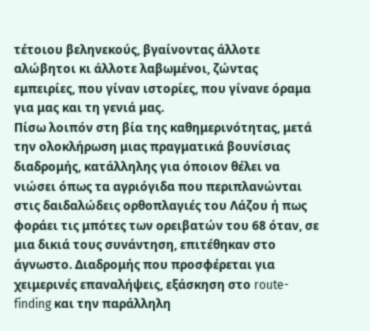τέτοιου βεληνεκούς, βγαίνοντας άλλοτε αλώβητοι κι άλλοτε λαβωμένοι, ζώντας εμπειρίες, που γίναν ιστορίες, που γίνανε όραμα για μας και τη γενιά μας.
Πίσω λοιπόν στη βία της καθημερινότητας, μετά την ολοκλήρωση μιας πραγματικά βουνίσιας διαδρομής, κατάλληλης για όποιον θέλει να νιώσει όπως τα αγριόγιδα που περιπλανώνται στις δαιδαλώδεις ορθοπλαγιές του Λάζου ή πως φοράει τις μπότες των ορειβατών του 68 όταν, σε μια δικιά τους συνάντηση, επιτέθηκαν στο άγνωστο. Διαδρομής που προσφέρεται για χειμερινές επαναλήψεις, εξάσκηση στο route-finding και την παράλληλη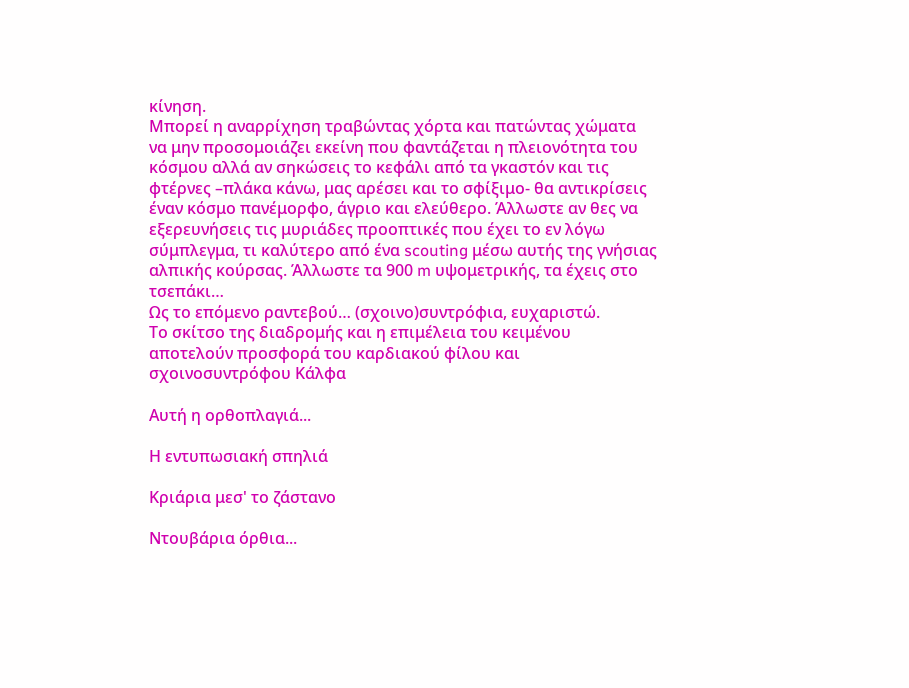κίνηση.
Μπορεί η αναρρίχηση τραβώντας χόρτα και πατώντας χώματα να μην προσομοιάζει εκείνη που φαντάζεται η πλειονότητα του κόσμου αλλά αν σηκώσεις το κεφάλι από τα γκαστόν και τις φτέρνες –πλάκα κάνω, μας αρέσει και το σφίξιμο- θα αντικρίσεις έναν κόσμο πανέμορφο, άγριο και ελεύθερο. Άλλωστε αν θες να εξερευνήσεις τις μυριάδες προοπτικές που έχει το εν λόγω σύμπλεγμα, τι καλύτερο από ένα scouting μέσω αυτής της γνήσιας αλπικής κούρσας. Άλλωστε τα 900 m υψομετρικής, τα έχεις στο τσεπάκι…
Ως το επόμενο ραντεβού… (σχοινο)συντρόφια, ευχαριστώ.
Το σκίτσο της διαδρομής και η επιμέλεια του κειμένου αποτελούν προσφορά του καρδιακού φίλου και σχοινοσυντρόφου Κάλφα

Αυτή η ορθοπλαγιά...

Η εντυπωσιακή σπηλιά

Κριάρια μεσ' το ζάστανο

Ντουβάρια όρθια...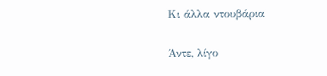Κι άλλα ντουβάρια

Άντε, λίγο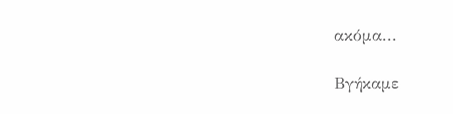ακόμα...

Βγήκαμε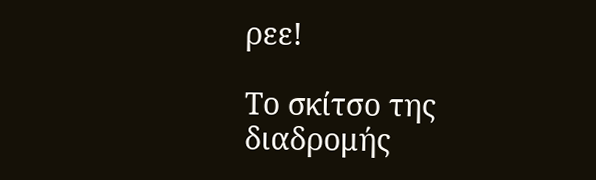ρεε!

Το σκίτσο της διαδρομής